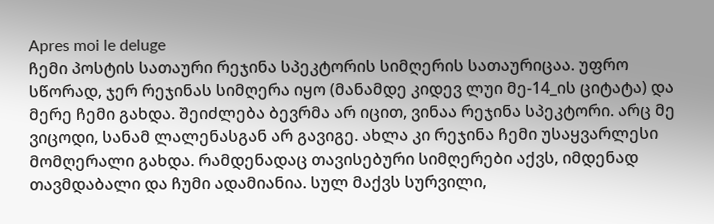Apres moi le deluge
ჩემი პოსტის სათაური რეჯინა სპეკტორის სიმღერის სათაურიცაა. უფრო სწორად, ჯერ რეჯინას სიმღერა იყო (მანამდე კიდევ ლუი მე-14_ის ციტატა) და მერე ჩემი გახდა. შეიძლება ბევრმა არ იცით, ვინაა რეჯინა სპეკტორი. არც მე ვიცოდი, სანამ ლალენასგან არ გავიგე. ახლა კი რეჯინა ჩემი უსაყვარლესი მომღერალი გახდა. რამდენადაც თავისებური სიმღერები აქვს, იმდენად თავმდაბალი და ჩუმი ადამიანია. სულ მაქვს სურვილი,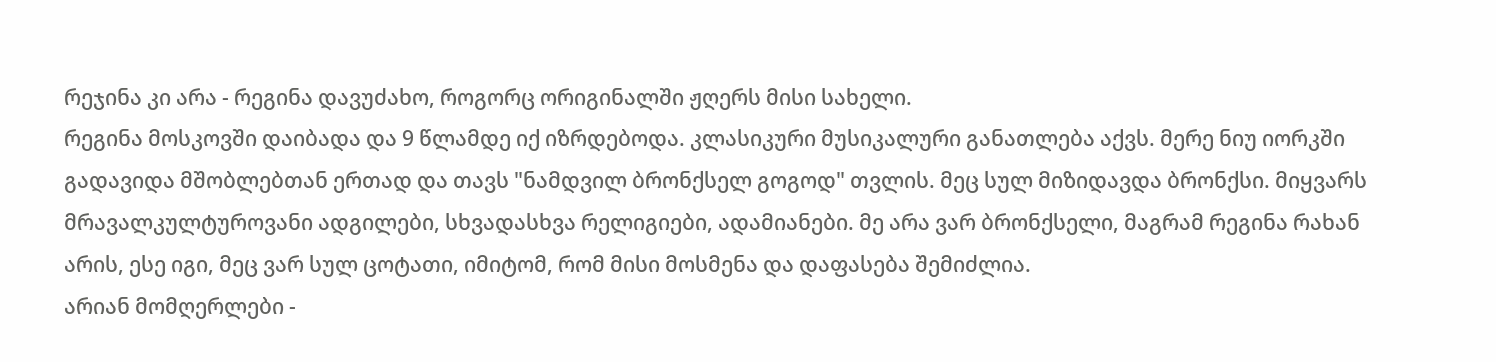რეჯინა კი არა - რეგინა დავუძახო, როგორც ორიგინალში ჟღერს მისი სახელი.
რეგინა მოსკოვში დაიბადა და 9 წლამდე იქ იზრდებოდა. კლასიკური მუსიკალური განათლება აქვს. მერე ნიუ იორკში გადავიდა მშობლებთან ერთად და თავს "ნამდვილ ბრონქსელ გოგოდ" თვლის. მეც სულ მიზიდავდა ბრონქსი. მიყვარს მრავალკულტუროვანი ადგილები, სხვადასხვა რელიგიები, ადამიანები. მე არა ვარ ბრონქსელი, მაგრამ რეგინა რახან არის, ესე იგი, მეც ვარ სულ ცოტათი, იმიტომ, რომ მისი მოსმენა და დაფასება შემიძლია.
არიან მომღერლები -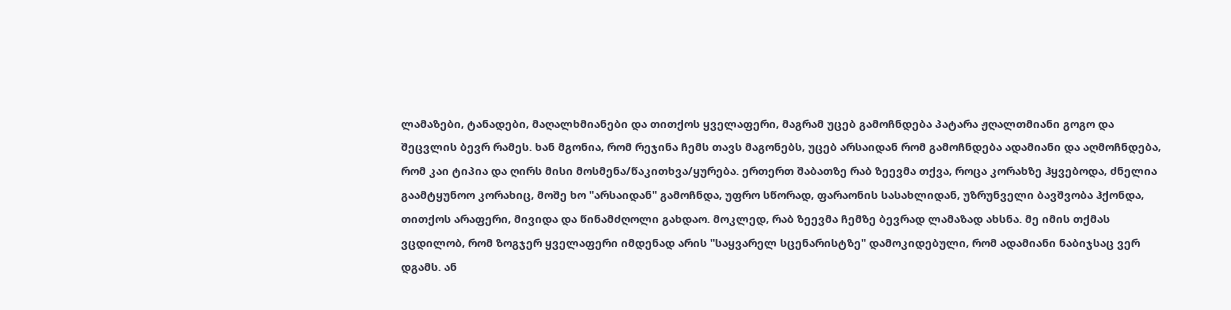ლამაზები, ტანადები, მაღალხმიანები და თითქოს ყველაფერი, მაგრამ უცებ გამოჩნდება პატარა ჟღალთმიანი გოგო და შეცვლის ბევრ რამეს. ხან მგონია, რომ რეჯინა ჩემს თავს მაგონებს, უცებ არსაიდან რომ გამოჩნდება ადამიანი და აღმოჩნდება, რომ კაი ტიპია და ღირს მისი მოსმენა/წაკითხვა/ყურება. ერთერთ შაბათზე რაბ ზეევმა თქვა, როცა კორახზე ჰყვებოდა, ძნელია გაამტყუნოო კორახიც, მოშე ხო "არსაიდან" გამოჩნდა, უფრო სწორად, ფარაონის სასახლიდან, უზრუნველი ბავშვობა ჰქონდა, თითქოს არაფერი, მივიდა და წინამძღოლი გახდაო. მოკლედ, რაბ ზეევმა ჩემზე ბევრად ლამაზად ახსნა. მე იმის თქმას ვცდილობ, რომ ზოგჯერ ყველაფერი იმდენად არის "საყვარელ სცენარისტზე" დამოკიდებული, რომ ადამიანი ნაბიჯსაც ვერ დგამს. ან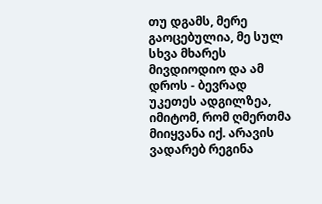თუ დგამს, მერე გაოცებულია, მე სულ სხვა მხარეს მივდიოდიო და ამ დროს - ბევრად უკეთეს ადგილზეა, იმიტომ, რომ ღმერთმა მიიყვანა იქ. არავის ვადარებ რეგინა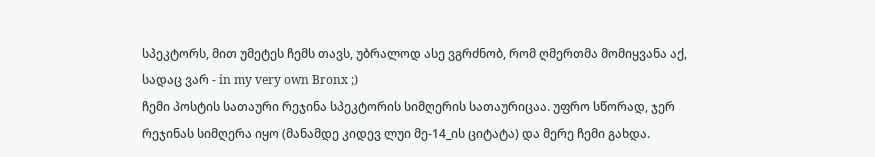სპეკტორს, მით უმეტეს ჩემს თავს, უბრალოდ ასე ვგრძნობ, რომ ღმერთმა მომიყვანა აქ, სადაც ვარ - in my very own Bronx ;)
ჩემი პოსტის სათაური რეჯინა სპეკტორის სიმღერის სათაურიცაა. უფრო სწორად, ჯერ რეჯინას სიმღერა იყო (მანამდე კიდევ ლუი მე-14_ის ციტატა) და მერე ჩემი გახდა.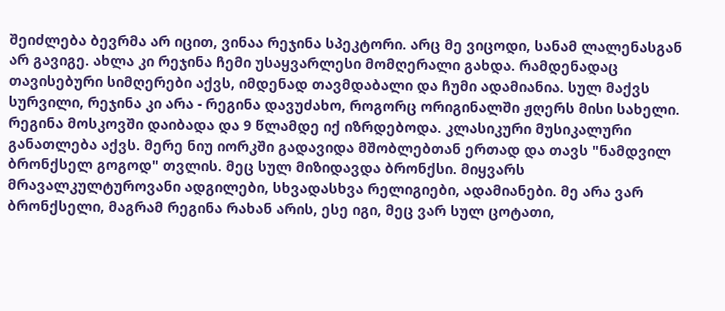შეიძლება ბევრმა არ იცით, ვინაა რეჯინა სპეკტორი. არც მე ვიცოდი, სანამ ლალენასგან არ გავიგე. ახლა კი რეჯინა ჩემი უსაყვარლესი მომღერალი გახდა. რამდენადაც თავისებური სიმღერები აქვს, იმდენად თავმდაბალი და ჩუმი ადამიანია. სულ მაქვს სურვილი, რეჯინა კი არა - რეგინა დავუძახო, როგორც ორიგინალში ჟღერს მისი სახელი.
რეგინა მოსკოვში დაიბადა და 9 წლამდე იქ იზრდებოდა. კლასიკური მუსიკალური განათლება აქვს. მერე ნიუ იორკში გადავიდა მშობლებთან ერთად და თავს "ნამდვილ ბრონქსელ გოგოდ" თვლის. მეც სულ მიზიდავდა ბრონქსი. მიყვარს მრავალკულტუროვანი ადგილები, სხვადასხვა რელიგიები, ადამიანები. მე არა ვარ ბრონქსელი, მაგრამ რეგინა რახან არის, ესე იგი, მეც ვარ სულ ცოტათი,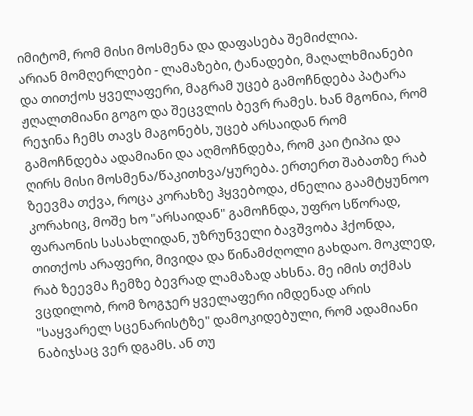იმიტომ, რომ მისი მოსმენა და დაფასება შემიძლია.
არიან მომღერლები - ლამაზები, ტანადები, მაღალხმიანები და თითქოს ყველაფერი, მაგრამ უცებ გამოჩნდება პატარა ჟღალთმიანი გოგო და შეცვლის ბევრ რამეს. ხან მგონია, რომ რეჯინა ჩემს თავს მაგონებს, უცებ არსაიდან რომ გამოჩნდება ადამიანი და აღმოჩნდება, რომ კაი ტიპია და ღირს მისი მოსმენა/წაკითხვა/ყურება. ერთერთ შაბათზე რაბ ზეევმა თქვა, როცა კორახზე ჰყვებოდა, ძნელია გაამტყუნოო კორახიც, მოშე ხო "არსაიდან" გამოჩნდა, უფრო სწორად, ფარაონის სასახლიდან, უზრუნველი ბავშვობა ჰქონდა, თითქოს არაფერი, მივიდა და წინამძღოლი გახდაო. მოკლედ, რაბ ზეევმა ჩემზე ბევრად ლამაზად ახსნა. მე იმის თქმას ვცდილობ, რომ ზოგჯერ ყველაფერი იმდენად არის "საყვარელ სცენარისტზე" დამოკიდებული, რომ ადამიანი ნაბიჯსაც ვერ დგამს. ან თუ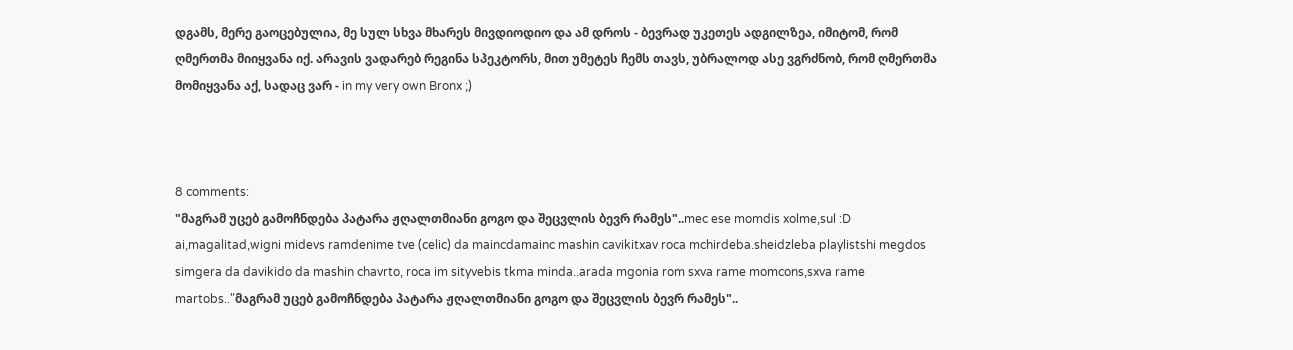დგამს, მერე გაოცებულია, მე სულ სხვა მხარეს მივდიოდიო და ამ დროს - ბევრად უკეთეს ადგილზეა, იმიტომ, რომ ღმერთმა მიიყვანა იქ. არავის ვადარებ რეგინა სპეკტორს, მით უმეტეს ჩემს თავს, უბრალოდ ასე ვგრძნობ, რომ ღმერთმა მომიყვანა აქ, სადაც ვარ - in my very own Bronx ;)



8 comments:
"მაგრამ უცებ გამოჩნდება პატარა ჟღალთმიანი გოგო და შეცვლის ბევრ რამეს"..mec ese momdis xolme,sul :D ai,magalitad,wigni midevs ramdenime tve (celic) da maincdamainc mashin cavikitxav roca mchirdeba.sheidzleba playlistshi megdos simgera da davikido da mashin chavrto, roca im sityvebis tkma minda..arada mgonia rom sxva rame momcons,sxva rame martobs.."მაგრამ უცებ გამოჩნდება პატარა ჟღალთმიანი გოგო და შეცვლის ბევრ რამეს"..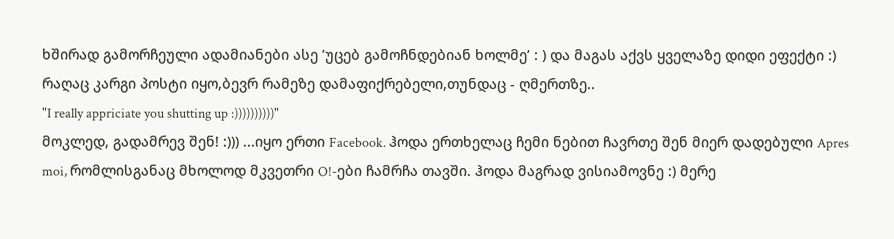ხშირად გამორჩეული ადამიანები ასე ’უცებ გამოჩნდებიან ხოლმე’ : ) და მაგას აქვს ყველაზე დიდი ეფექტი :)
რაღაც კარგი პოსტი იყო,ბევრ რამეზე დამაფიქრებელი,თუნდაც - ღმერთზე..
"I really appriciate you shutting up :))))))))))"
მოკლედ, გადამრევ შენ! :))) ...იყო ერთი Facebook. ჰოდა ერთხელაც ჩემი ნებით ჩავრთე შენ მიერ დადებული Apres moi, რომლისგანაც მხოლოდ მკვეთრი O!-ები ჩამრჩა თავში. ჰოდა მაგრად ვისიამოვნე :) მერე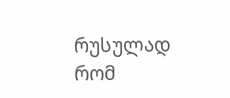რუსულად რომ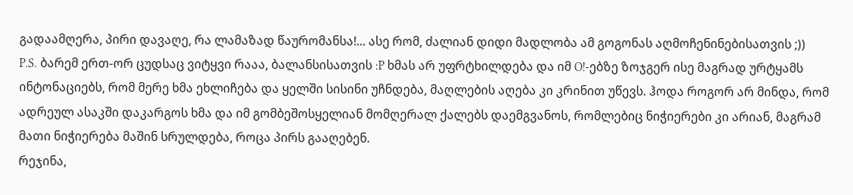გადაამღერა, პირი დავაღე, რა ლამაზად წაურომანსა!... ასე რომ, ძალიან დიდი მადლობა ამ გოგონას აღმოჩენინებისათვის ;))
P.S. ბარემ ერთ-ორ ცუდსაც ვიტყვი რააა, ბალანსისათვის :P ხმას არ უფრტხილდება და იმ O!-ებზე ზოჯგერ ისე მაგრად ურტყამს ინტონაციებს, რომ მერე ხმა ეხლიჩება და ყელში სისინი უჩნდება, მაღლების აღება კი კრინით უწევს. ჰოდა როგორ არ მინდა, რომ ადრეულ ასაკში დაკარგოს ხმა და იმ გომბეშოსყელიან მომღერალ ქალებს დაემგვანოს, რომლებიც ნიჭიერები კი არიან, მაგრამ მათი ნიჭიერება მაშინ სრულდება, როცა პირს გააღებენ.
რეჯინა,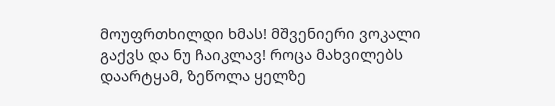მოუფრთხილდი ხმას! მშვენიერი ვოკალი გაქვს და ნუ ჩაიკლავ! როცა მახვილებს დაარტყამ, ზეწოლა ყელზე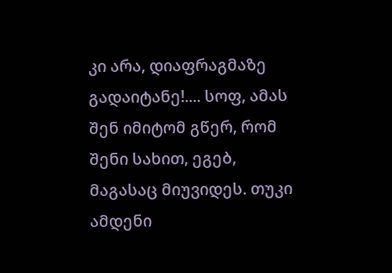კი არა, დიაფრაგმაზე გადაიტანე!.... სოფ, ამას შენ იმიტომ გწერ, რომ შენი სახით, ეგებ, მაგასაც მიუვიდეს. თუკი ამდენი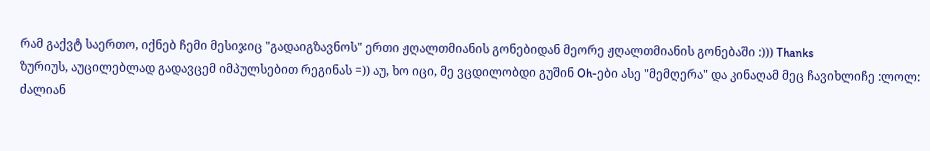რამ გაქვტ საერთო, იქნებ ჩემი მესიჯიც "გადაიგზავნოს" ერთი ჟღალთმიანის გონებიდან მეორე ჟღალთმიანის გონებაში :))) Thanks
ზურიუს, აუცილებლად გადავცემ იმპულსებით რეგინას =)) აუ, ხო იცი, მე ვცდილობდი გუშინ Oh-ები ასე "მემღერა" და კინაღამ მეც ჩავიხლიჩე :ლოლ:
ძალიან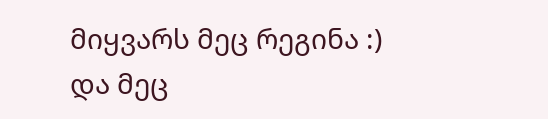მიყვარს მეც რეგინა :)
და მეც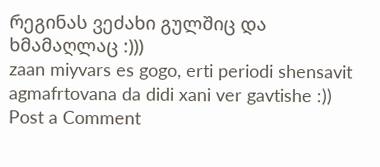რეგინას ვეძახი გულშიც და ხმამაღლაც :)))
zaan miyvars es gogo, erti periodi shensavit agmafrtovana da didi xani ver gavtishe :))
Post a Comment